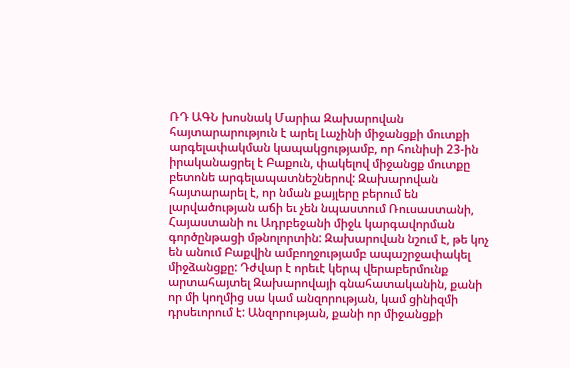ՌԴ ԱԳՆ խոսնակ Մարիա Զախարովան հայտարարություն է արել Լաչինի միջանցքի մուտքի արգելափակման կապակցությամբ, որ հունիսի 23-ին իրականացրել է Բաքուն, փակելով միջանցք մուտքը բետոնե արգելապատնեշներով: Զախարովան հայտարարել է, որ նման քայլերը բերում են լարվածության աճի եւ չեն նպաստում Ռուսաստանի, Հայաստանի ու Ադրբեջանի միջև կարգավորման գործընթացի մթնոլորտին: Զախարովան նշում է, թե կոչ են անում Բաքվին ամբողջությամբ ապաշրջափակել միջձանցքը: Դժվար է որեւէ կերպ վերաբերմունք արտահայտել Զախարովայի գնահատականին, քանի որ մի կողմից սա կամ անզորության, կամ ցինիզմի դրսեւորում է: Անզորության, քանի որ միջանցքի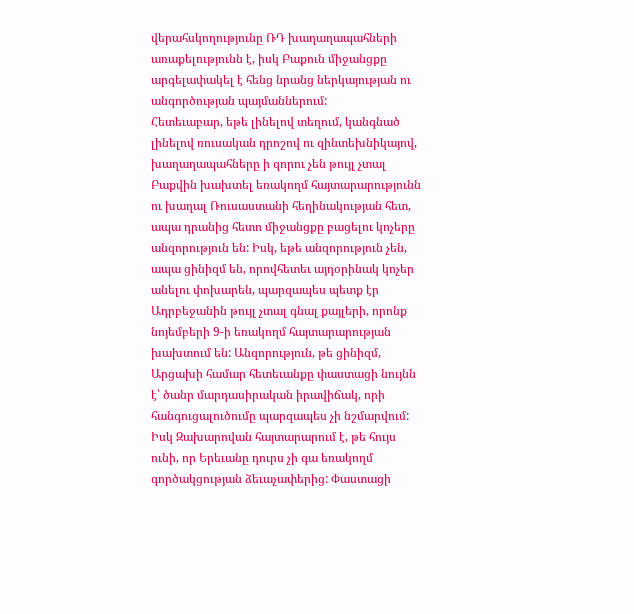վերահսկողությունը ՌԴ խաղաղապահների առաքելությունն է, իսկ Բաքուն միջանցքը արգելափակել է հենց նրանց ներկայության ու անգործության պայմաններում:
Հետեւաբար, եթե լինելով տեղում, կանգնած լինելով ռուսական դրոշով ու զինտեխնիկայով, խաղաղապահները ի զորու չեն թույլ չտալ Բաքվին խախտել եռակողմ հայտարարությունն ու խաղալ Ռուսաստանի հեղինակության հետ, ապա դրանից հետո միջանցքը բացելու կոչերը անզորություն են: Իսկ, եթե անզորություն չեն, ապա ցինիզմ են, որովհետեւ այդօրինակ կոչեր անելու փոխարեն, պարզապես պետք էր Ադրբեջանին թույլ չտալ գնալ քայլերի, որոնք նոյեմբերի 9-ի եռակողմ հայտարարության խախտում են: Անզորություն, թե ցինիզմ, Արցախի համար հետեւանքը փաստացի նույնն է՝ ծանր մարդասիրական իրավիճակ, որի հանգուցալուծումը պարզապես չի նշմարվում: Իսկ Զախարովան հայտարարում է, թե հույս ունի, որ Երեւանը դուրս չի գա եռակողմ գործակցության ձեւաչափերից: Փաստացի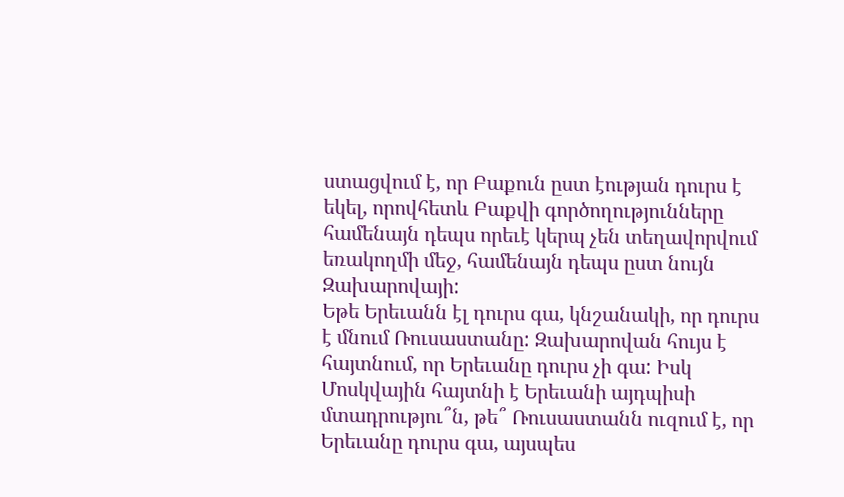ստացվում է, որ Բաքուն ըստ էության դուրս է եկել, որովհետև Բաքվի գործողությունները համենայն դեպս որեւէ կերպ չեն տեղավորվում եռակողմի մեջ, համենայն դեպս ըստ նույն Զախարովայի:
Եթե Երեւանն էլ դուրս գա, կնշանակի, որ դուրս է մնում Ռուսաստանը: Զախարովան հույս է հայտնում, որ Երեւանը դուրս չի գա: Իսկ Մոսկվային հայտնի է Երեւանի այդպիսի մտադրությու՞ն, թե՞ Ռուսաստանն ուզում է, որ Երեւանը դուրս գա, այսպես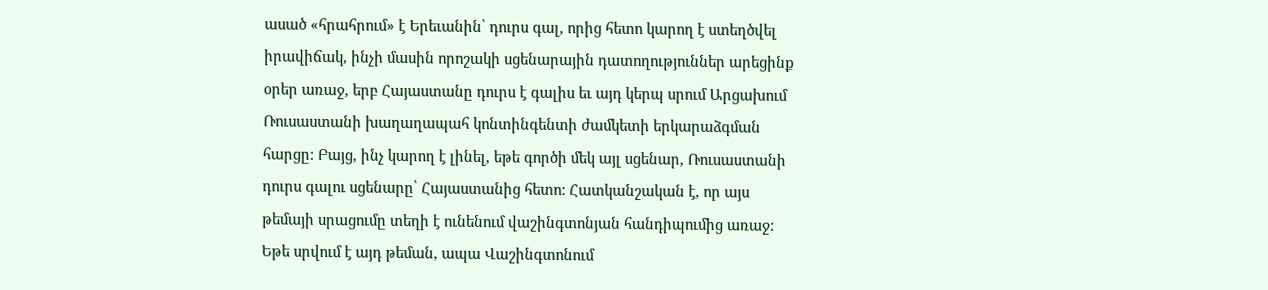ասած «հրահրում» է Երեւանին՝ դուրս գալ, որից հետո կարող է ստեղծվել իրավիճակ, ինչի մասին որոշակի սցենարային դատողություններ արեցինք օրեր առաջ, երբ Հայաստանը դուրս է գալիս եւ այդ կերպ սրում Արցախում Ռուսաստանի խաղաղապահ կոնտինգենտի ժամկետի երկարաձգման հարցը: Բայց, ինչ կարող է լինել, եթե գործի մեկ այլ սցենար, Ռուսաստանի դուրս գալու սցենարը՝ Հայաստանից հետո: Հատկանշական է, որ այս թեմայի սրացումը տեղի է ունենում վաշինգտոնյան հանդիպումից առաջ: Եթե սրվում է այդ թեման, ապա Վաշինգտոնում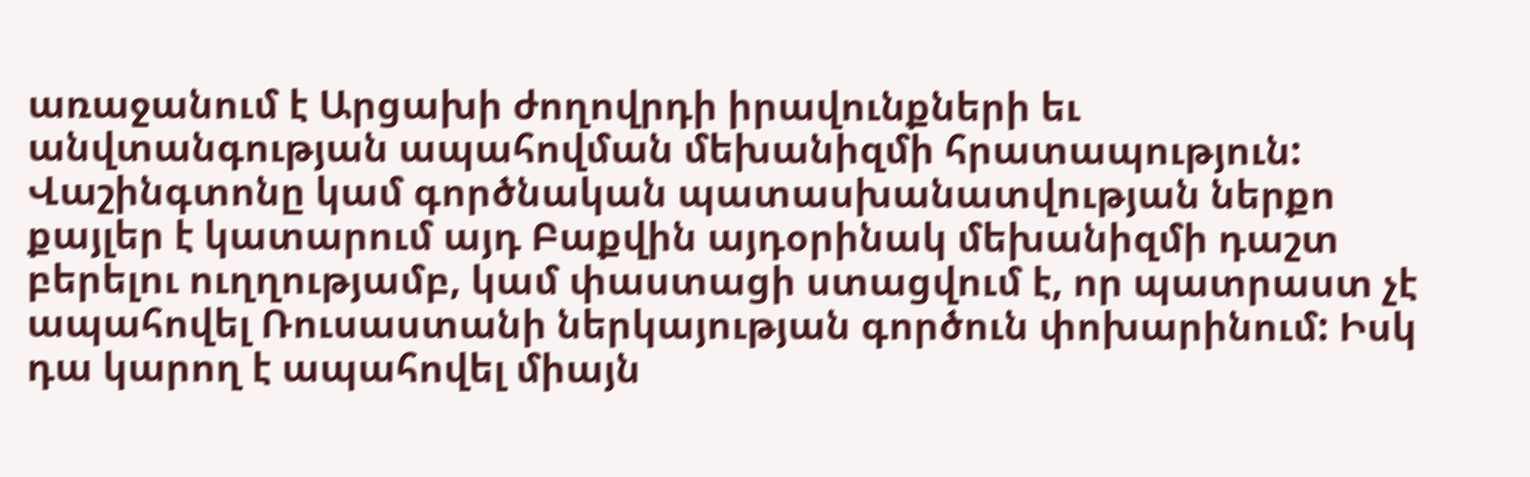առաջանում է Արցախի ժողովրդի իրավունքների եւ անվտանգության ապահովման մեխանիզմի հրատապություն: Վաշինգտոնը կամ գործնական պատասխանատվության ներքո քայլեր է կատարում այդ Բաքվին այդօրինակ մեխանիզմի դաշտ բերելու ուղղությամբ, կամ փաստացի ստացվում է, որ պատրաստ չէ ապահովել Ռուսաստանի ներկայության գործուն փոխարինում: Իսկ դա կարող է ապահովել միայն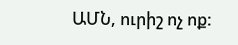ԱՄՆ, ուրիշ ոչ ոք: